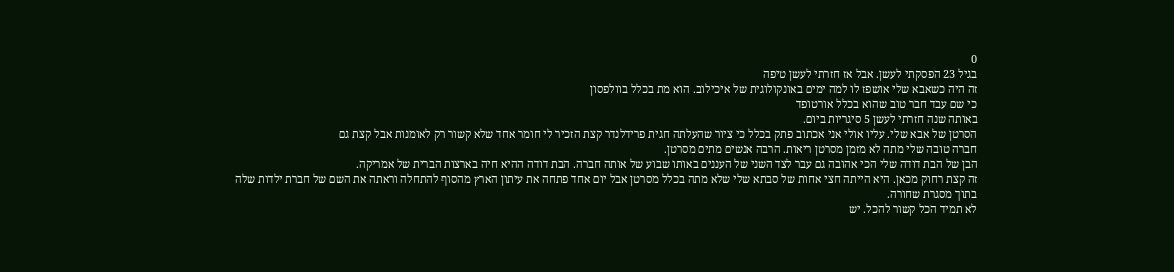0
בגיל 23 הפסקתי לעשן. אבל אז חזרתי לעשן טיפה
זה היה כשאבא שלי אושפז לו למה ימים באונקולוגית של איכילוב. הוא מת בכלל בוולפסון
כי שם עבד חבר טוב שהוא בכלל אורטופד
באותה שנה חזרתי לעשן 5 סיגריות ביום.
הסרטן של אבא שלי. עליו אולי אני אכתוב פתק בכלל כי ציור שהעלתה חגית פרידלנדר קצת הזכיר לי חומר אחד שלא קשור רק לאומנות אבל קצת גם
חברה טובה שלי מתה לא מזמן מסרטן ריאות. הרבה אנשים מתים מסרטן.
הבן של הבת דודה שלי הכי אהובה גם עבר לצד השני של העננים באותו שבוע של אותה חברה. הבת דודה ההיא חיה בארצות הברית של אמריקה.
זה קצת רחוק מכאן. היא הייתה חצי אחות של סבתא שלי שלא מתה בכלל מסרטן אבל יום אחד פתחה את עיתון הארץ מהסוף להתחלה וראתה את השם של חברת ילדות שלה בתוך מסגרת שחורה.
לא תמיד הכל קשור להכל. יש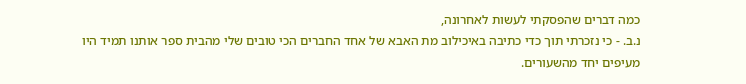כמה דברים שהפסקתי לעשות לאחרונה,
נ.ב. - כי נזכרתי תוך כדי כתיבה באיכילוב מת האבא של אחד החברים הכי טובים שלי מהבית ספר אותנו תמיד היו מעיפים יחד מהשעורים.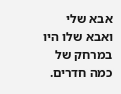אבא שלי ואבא שלו היו במרחק של כמה חדרים.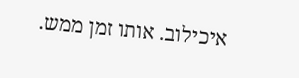איכילוב. אותו זמן ממש.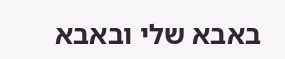באבא שלי ובאבא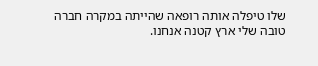שלו טיפלה אותה רופאה שהייתה במקרה חברה טובה שלי ארץ קטנה אנחנו.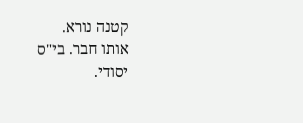קטנה נורא.
אותו חבר. בי"ס יסודי.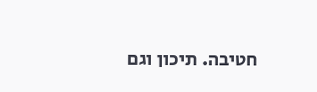חטיבה. תיכון וגם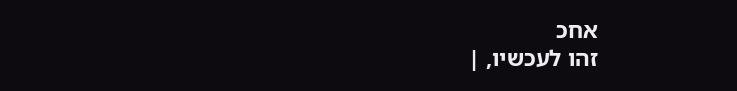אחכ
זהו לעכשיו, |